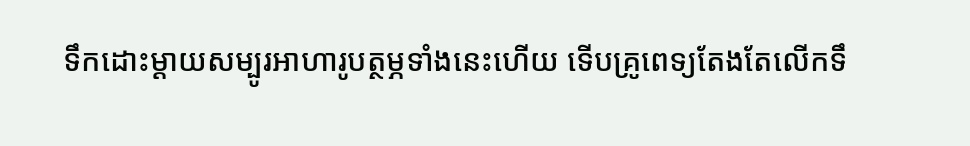ទឹកដោះម្ដាយសម្បូរអាហារូបត្ថម្ភទាំងនេះហើយ ទើបគ្រូពេទ្យតែងតែលើកទឹ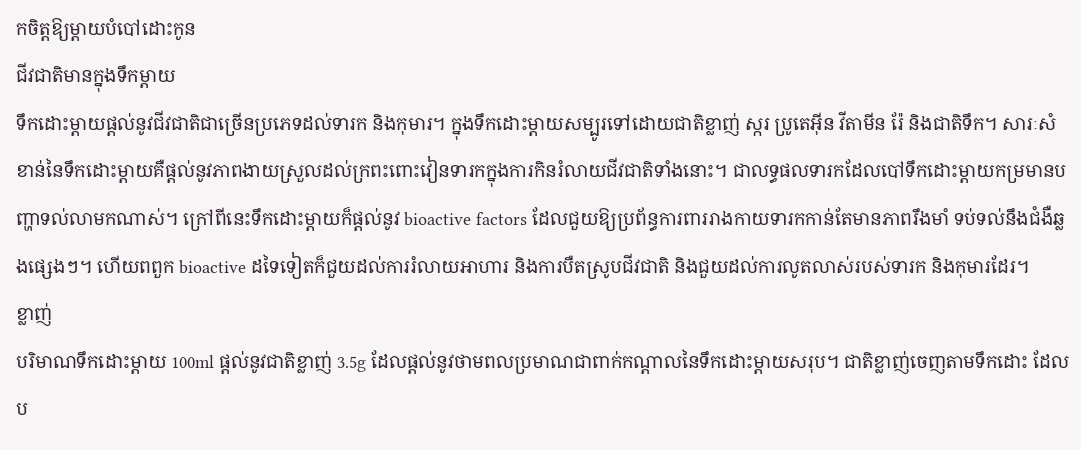កចិត្តឱ្យម្ដាយបំបៅដោះកូន
ជីវជាតិមានក្នុងទឹកម្ដាយ
ទឹកដោះម្ដាយផ្ដល់នូវជីវជាតិជាច្រើនប្រភេទដល់ទារក និងកុមារ។ ក្នុងទឹកដោះម្ដាយសម្បូរទៅដោយជាតិខ្លាញ់ ស្ករ ប្រូតេអុីន វីតាមីន រ៉ែ និងជាតិទឹក។ សារៈសំខាន់នៃទឹកដោះម្ដាយគឺផ្ដល់នូវភាពងាយស្រួលដល់ក្រពះពោះវៀនទារកក្នុងការកិនរំលាយជីវជាតិទាំងនោះ។ ជាលទ្ធផលទារកដែលបៅទឹកដោះម្ដាយកម្រមានបញ្ហាទល់លាមកណាស់។ ក្រៅពីនេះទឹកដោះម្ដាយក៏ផ្ដល់នូវ bioactive factors ដែលជួយឱ្យប្រព័ន្ធការពាររាងកាយទារកកាន់តែមានភាពរឹងមាំ ទប់ទល់នឹងជំងឺឆ្លងផ្សេងៗ។ ហើយពពួក bioactive ដទៃទៀតក៏ជួយដល់ការរំលាយអាហារ និងការបឺតស្រូបជីវជាតិ និងជួយដល់ការលូតលាស់របស់ទារក និងកុមារដែរ។
ខ្លាញ់
បរិមាណទឹកដោះម្ដាយ 100ml ផ្ដល់នូវជាតិខ្លាញ់ 3.5g ដែលផ្ដល់នូវថាមពលប្រមាណជាពាក់កណ្ដាលនៃទឹកដោះម្ដាយសរុប។ ជាតិខ្លាញ់ចេញតាមទឹកដោះ ដែលប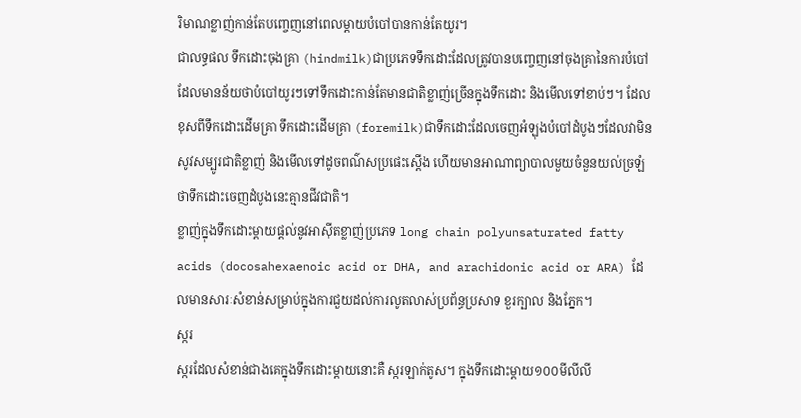រិមាណខ្លាញ់កាន់តែបញ្ចេញនៅពេលម្ដាយបំបៅបានកាន់តែយូរ។
ជាលទ្ធផល ទឹកដោះចុងគ្រា (hindmilk)ជាប្រភេទទឹកដោះដែលត្រូវបានបញ្ចេញនៅចុងគ្រានៃការបំបៅដែលមានន័យថាបំបៅយូរៗទៅទឹកដោះកាន់តែមានជាតិខ្លាញ់ច្រើនក្នុងទឹកដោះ និងមើលទៅខាប់ៗ។ ដែលខុសពីទឹកដោះដើមគ្រា ទឹកដោះដើមគ្រា (foremilk)ជាទឹកដោះដែលចេញអំឡុងបំបៅដំបូងៗដែលវាមិនសូវសម្បូរជាតិខ្លាញ់ និងមើលទៅដូចពណ៌សប្រផេះស្ដើង ហើយមានអាណាព្យាបាលមួយចំនួនយល់ច្រឡំថាទឹកដោះចេញដំបូងនេះគ្មានជីវជាតិ។
ខ្លាញ់ក្នុងទឹកដោះម្ដាយផ្ដល់នូវអាស៊ីតខ្លាញ់ប្រភេទ long chain polyunsaturated fatty acids (docosahexaenoic acid or DHA, and arachidonic acid or ARA) ដែលមានសារៈសំខាន់សម្រាប់ក្នុងការជួយដល់ការលូតលាស់ប្រព័ន្ធប្រសាទ ខួរក្បាល និងភ្នែក។
ស្ករ
ស្ករដែលសំខាន់ជាងគេក្នុងទឹកដោះម្ដាយនោះគឺ ស្ករឡាក់តូស។ ក្នុងទឹកដោះម្ដាយ១០០មីលីលី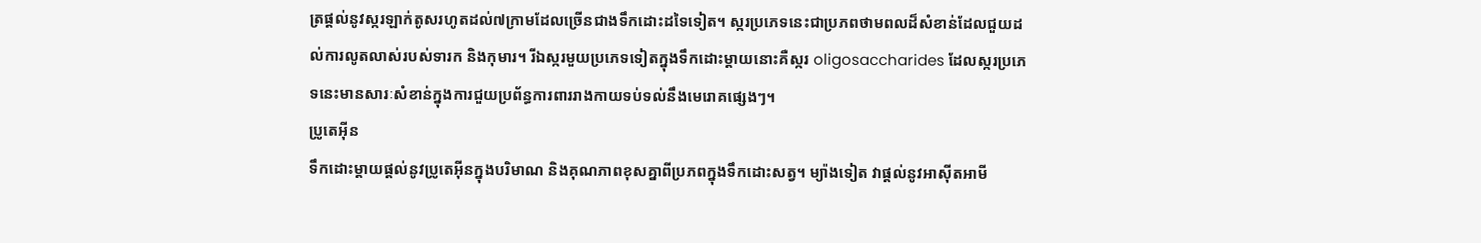ត្រផ្ដល់នូវស្ករឡាក់តូសរហូតដល់៧ក្រាមដែលច្រើនជាងទឹកដោះដទៃទៀត។ ស្ករប្រភេទនេះជាប្រភពថាមពលដ៏សំខាន់ដែលជួយដល់ការលូតលាស់របស់ទារក និងកុមារ។ រីឯស្ករមួយប្រភេទទៀតក្នុងទឹកដោះម្ដាយនោះគឺស្ករ oligosaccharides ដែលស្ករប្រភេទនេះមានសារៈសំខាន់ក្នុងការជួយប្រព័ន្ធការពាររាងកាយទប់ទល់នឹងមេរោគផ្សេងៗ។
ប្រូតេអុីន
ទឹកដោះម្ដាយផ្ដល់នូវប្រូតេអុីនក្នុងបរិមាណ និងគុណភាពខុសគ្នាពីប្រភពក្នុងទឹកដោះសត្វ។ ម្យ៉ាងទៀត វាផ្ដល់នូវអាស៊ីតអាមី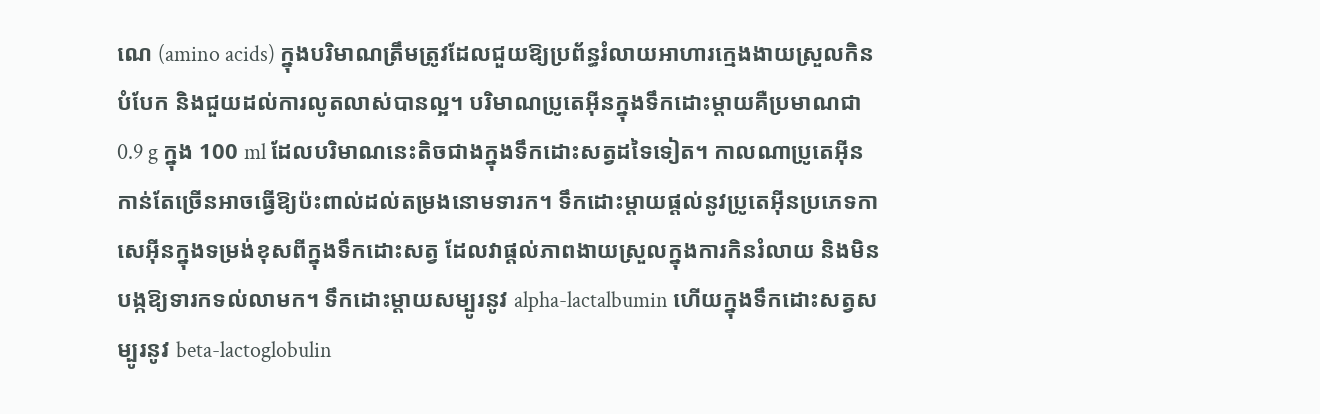ណេ (amino acids) ក្នុងបរិមាណត្រឹមត្រូវដែលជួយឱ្យប្រព័ន្ធរំលាយអាហារក្មេងងាយស្រួលកិនបំបែក និងជួយដល់ការលូតលាស់បានល្អ។ បរិមាណប្រូតេអុីនក្នុងទឹកដោះម្ដាយគឺប្រមាណជា 0.9 g ក្នុង 100 ml ដែលបរិមាណនេះតិចជាងក្នុងទឹកដោះសត្វដទៃទៀត។ កាលណាប្រូតេអុីនកាន់តែច្រើនអាចធ្វើឱ្យប៉ះពាល់ដល់តម្រងនោមទារក។ ទឹកដោះម្ដាយផ្ដល់នូវប្រូតេអុីនប្រភេទកាសេអុីនក្នុងទម្រង់ខុសពីក្នុងទឹកដោះសត្វ ដែលវាផ្ដល់ភាពងាយស្រួលក្នុងការកិនរំលាយ និងមិនបង្កឱ្យទារកទល់លាមក។ ទឹកដោះម្ដាយសម្បូរនូវ alpha-lactalbumin ហើយក្នុងទឹកដោះសត្វសម្បូរនូវ beta-lactoglobulin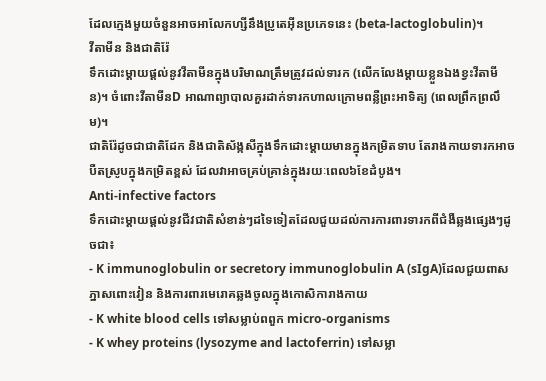ដែលក្មេងមួយចំនួនអាចអាលែកហ្សីនឹងប្រូតេអុីនប្រភេទនេះ (beta-lactoglobulin)។
វីតាមីន និងជាតិរ៉ែ
ទឹកដោះម្ដាយផ្ដល់នូវវីតាមីនក្នុងបរិមាណត្រឹមត្រូវដល់ទារក (លើកលែងម្ដាយខ្លួនឯងខ្វះវីតាមីន)។ ចំពោះវីតាមីនD អាណាព្យាបាលគួរដាក់ទារកហាលក្រោមពន្លឺព្រះអាទិត្យ (ពេលព្រឹកព្រលឹម)។
ជាតិរ៉ែដូចជាជាតិដែក និងជាតិស័ង្កសីក្នុងទឹកដោះម្ដាយមានក្នុងកម្រិតទាប តែរាងកាយទារកអាចបឺតស្រូបក្នុងកម្រិតខ្ពស់ ដែលវាអាចគ្រប់គ្រាន់ក្នុងរយៈពេល៦ខែដំបូង។
Anti-infective factors
ទឹកដោះម្ដាយផ្ដល់នូវជីវជាតិសំខាន់ៗដទៃទៀតដែលជួយដល់ការការពារទារកពីជំងឺឆ្លងផ្សេងៗដូចជា៖
- K immunoglobulin or secretory immunoglobulin A (sIgA)ដែលជួយពាសភ្នាសពោះវៀន និងការពារមេរោគឆ្លងចូលក្នុងកោសិការាងកាយ
- K white blood cells ទៅសម្លាប់ពពួក micro-organisms
- K whey proteins (lysozyme and lactoferrin) ទៅសម្លា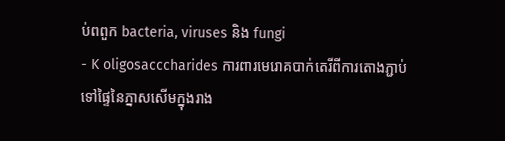ប់ពពួក bacteria, viruses និង fungi
- K oligosacccharides ការពារមេរោគបាក់តេរីពីការតោងភ្ជាប់ទៅផ្ទៃនៃភ្នាសសើមក្នុងរាង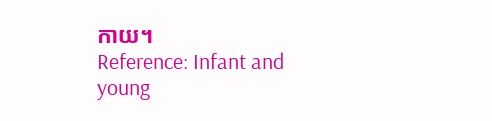កាយ។
Reference: Infant and young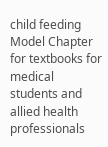child feeding Model Chapter for textbooks for medical students and allied health professionals